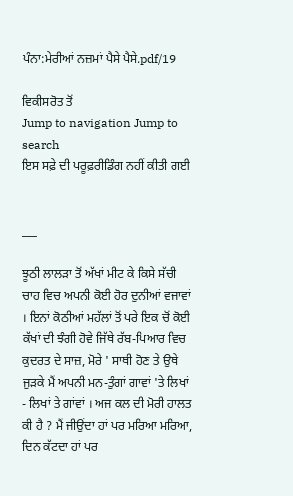ਪੰਨਾ:ਮੇਰੀਆਂ ਨਜ਼ਮਾਂ ਪੈਸੇ ਪੈਸੇ.pdf/19

ਵਿਕੀਸਰੋਤ ਤੋਂ
Jump to navigation Jump to search
ਇਸ ਸਫ਼ੇ ਦੀ ਪਰੂਫ਼ਰੀਡਿੰਗ ਨਹੀਂ ਕੀਤੀ ਗਈ


___

ਝੂਠੀ ਲਾਲੜਾ ਤੋਂ ਅੱਖਾਂ ਮੀਟ ਕੇ ਕਿਸੇ ਸੱਚੀ ਚਾਹ ਵਿਚ ਅਪਨੀ ਕੋਈ ਹੋਰ ਦੁਨੀਆਂ ਵਜਾਵਾਂ । ਇਨਾਂ ਕੋਠੀਆਂ ਮਹੱਲਾਂ ਤੋਂ ਪਰੇ ਇਕ ਚੋਂ ਕੋਈ ਕੱਖਾਂ ਦੀ ਝੰਗੀ ਹੋਵੇ ਜਿੱਥੇ ਰੱਬ-ਪਿਆਰ ਵਿਚ ਕੁਦਰਤ ਦੇ ਸਾਜ਼, ਮੋਰੇ ' ਸਾਥੀ ਹੋਣ ਤੇ ਉਥੇ ਜੁੜਕੇ ਮੈਂ ਅਪਨੀ ਮਨ-ਤੁੰਗਾਂ ਗਾਵਾਂ 'ਤੇ ਲਿਖਾਂ - ਲਿਖਾਂ ਤੇ ਗਾਂਵਾਂ । ਅਜ ਕਲ ਦੀ ਮੋਰੀ ਹਾਲਤ ਕੀ ਹੈ ? ਮੈਂ ਜੀਉਂਦਾ ਹਾਂ ਪਰ ਮਰਿਆ ਮਰਿਆ, ਦਿਨ ਕੱਟਦਾ ਹਾਂ ਪਰ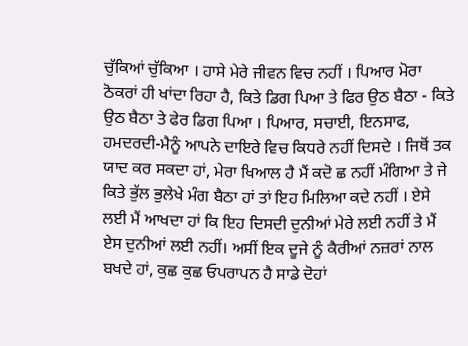ਚੁੱਕਿਆਂ ਚੁੱਕਿਆ । ਹਾਸੇ ਮੇਰੇ ਜੀਵਨ ਵਿਚ ਨਹੀਂ । ਪਿਆਰ ਮੋਰਾ ਠੋਕਰਾਂ ਹੀ ਖਾਂਦਾ ਰਿਹਾ ਹੈ, ਕਿਤੇ ਡਿਗ ਪਿਆ ਤੇ ਫਿਰ ਉਠ ਬੈਠਾ - ਕਿਤੇ ਉਠ ਬੈਠਾ ਤੇ ਫੇਰ ਡਿਗ ਪਿਆ । ਪਿਆਰ, ਸਚਾਈ, ਇਨਸਾਫ, ਹਮਦਰਦੀ-ਮੈਨੂੰ ਆਪਨੇ ਦਾਇਰੇ ਵਿਚ ਕਿਧਰੇ ਨਹੀਂ ਦਿਸਦੇ । ਜਿਥੋਂ ਤਕ ਯਾਦ ਕਰ ਸਕਦਾ ਹਾਂ, ਮੇਰਾ ਖਿਆਲ ਹੈ ਮੈਂ ਕਦੋ ਛ ਨਹੀਂ ਮੰਗਿਆ ਤੇ ਜੇ ਕਿਤੇ ਭੁੱਲ ਭੁਲੇਖੇ ਮੰਗ ਬੈਠਾ ਹਾਂ ਤਾਂ ਇਹ ਮਿਲਿਆ ਕਦੇ ਨਹੀਂ । ਏਸੇ ਲਈ ਮੈਂ ਆਖਦਾ ਹਾਂ ਕਿ ਇਹ ਦਿਸਦੀ ਦੁਨੀਆਂ ਮੇਰੇ ਲਈ ਨਹੀਂ ਤੇ ਮੈਂ ਏਸ ਦੁਨੀਆਂ ਲਈ ਨਹੀਂ। ਅਸੀਂ ਇਕ ਦੂਜੇ ਨੂੰ ਕੈਰੀਆਂ ਨਜ਼ਰਾਂ ਨਾਲ ਬਖਦੇ ਹਾਂ, ਕੁਛ ਕੁਛ ਓਪਰਾਪਨ ਹੈ ਸਾਡੇ ਦੋਹਾਂ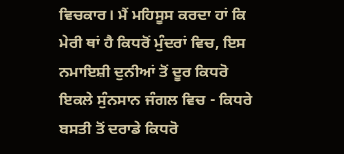ਵਿਚਕਾਰ। ਮੈਂ ਮਹਿਸੂਸ ਕਰਦਾ ਹਾਂ ਕਿ ਮੇਰੀ ਥਾਂ ਹੈ ਕਿਧਰੋਂ ਮੁੰਦਰਾਂ ਵਿਚ, ਇਸ ਨਮਾਇਸ਼ੀ ਦੁਨੀਆਂ ਤੋਂ ਦੂਰ ਕਿਧਰੋ ਇਕਲੇ ਸੁੰਨਸਾਨ ਜੰਗਲ ਵਿਚ - ਕਿਧਰੇ ਬਸਤੀ ਤੋਂ ਦਰਾਡੇ ਕਿਧਰੋ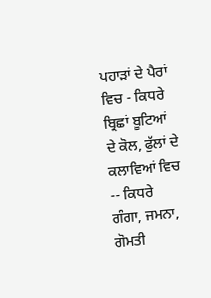ਪਹਾੜਾਂ ਦੇ ਪੈਰਾਂ ਵਿਚ - ਕਿਧਰੇ ਬ੍ਰਿਛਾਂ ਬੂਟਿਆਂ ਦੇ ਕੋਲ, ਫੁੱਲਾਂ ਦੇ ਕਲਾਵਿਆਂ ਵਿਚ -- ਕਿਧਰੇ ਗੰਗਾ, ਜਮਨਾ, ਗੋਮਤੀ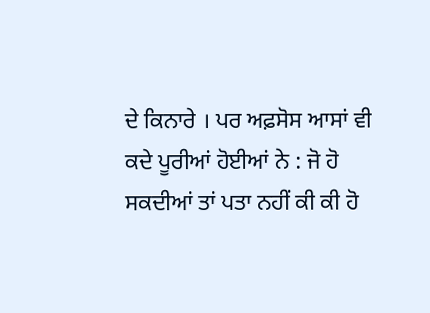ਦੇ ਕਿਨਾਰੇ । ਪਰ ਅਫ਼ਸੋਸ ਆਸਾਂ ਵੀ ਕਦੇ ਪੂਰੀਆਂ ਹੋਈਆਂ ਨੇ : ਜੋ ਹੋ ਸਕਦੀਆਂ ਤਾਂ ਪਤਾ ਨਹੀਂ ਕੀ ਕੀ ਹੋ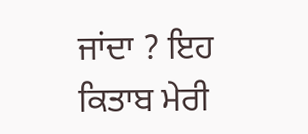ਜਾਂਦਾ ? ਇਹ ਕਿਤਾਬ ਮੇਰੀ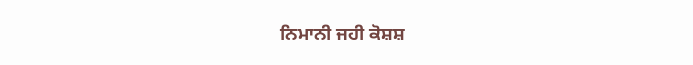ਨਿਮਾਨੀ ਜਹੀ ਕੋਸ਼ਸ਼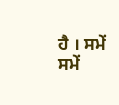ਹੈ । ਸਮੇਂ ਸਮੇਂ